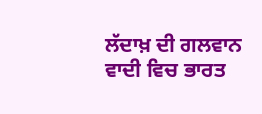ਲੱਦਾਖ਼ ਦੀ ਗਲਵਾਨ ਵਾਦੀ ਵਿਚ ਭਾਰਤ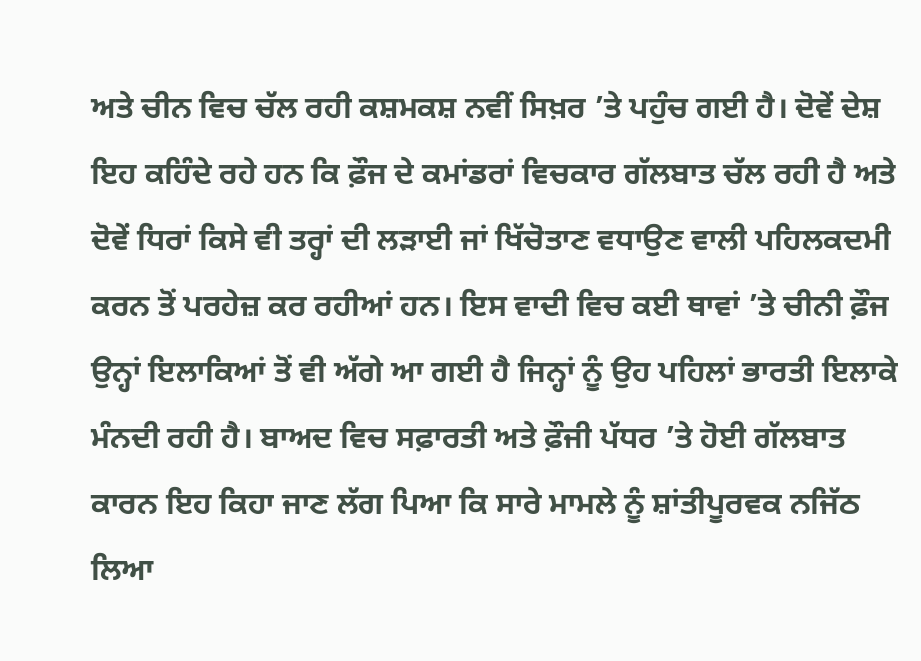ਅਤੇ ਚੀਨ ਵਿਚ ਚੱਲ ਰਹੀ ਕਸ਼ਮਕਸ਼ ਨਵੀਂ ਸਿਖ਼ਰ ’ਤੇ ਪਹੁੰਚ ਗਈ ਹੈ। ਦੋਵੇਂ ਦੇਸ਼ ਇਹ ਕਹਿੰਦੇ ਰਹੇ ਹਨ ਕਿ ਫ਼ੌਜ ਦੇ ਕਮਾਂਡਰਾਂ ਵਿਚਕਾਰ ਗੱਲਬਾਤ ਚੱਲ ਰਹੀ ਹੈ ਅਤੇ ਦੋਵੇਂ ਧਿਰਾਂ ਕਿਸੇ ਵੀ ਤਰ੍ਹਾਂ ਦੀ ਲੜਾਈ ਜਾਂ ਖਿੱਚੋਤਾਣ ਵਧਾਉਣ ਵਾਲੀ ਪਹਿਲਕਦਮੀ ਕਰਨ ਤੋਂ ਪਰਹੇਜ਼ ਕਰ ਰਹੀਆਂ ਹਨ। ਇਸ ਵਾਦੀ ਵਿਚ ਕਈ ਥਾਵਾਂ ’ਤੇ ਚੀਨੀ ਫ਼ੌਜ ਉਨ੍ਹਾਂ ਇਲਾਕਿਆਂ ਤੋਂ ਵੀ ਅੱਗੇ ਆ ਗਈ ਹੈ ਜਿਨ੍ਹਾਂ ਨੂੰ ਉਹ ਪਹਿਲਾਂ ਭਾਰਤੀ ਇਲਾਕੇ ਮੰਨਦੀ ਰਹੀ ਹੈ। ਬਾਅਦ ਵਿਚ ਸਫ਼ਾਰਤੀ ਅਤੇ ਫ਼ੌਜੀ ਪੱਧਰ ’ਤੇ ਹੋਈ ਗੱਲਬਾਤ ਕਾਰਨ ਇਹ ਕਿਹਾ ਜਾਣ ਲੱਗ ਪਿਆ ਕਿ ਸਾਰੇ ਮਾਮਲੇ ਨੂੰ ਸ਼ਾਂਤੀਪੂਰਵਕ ਨਜਿੱਠ ਲਿਆ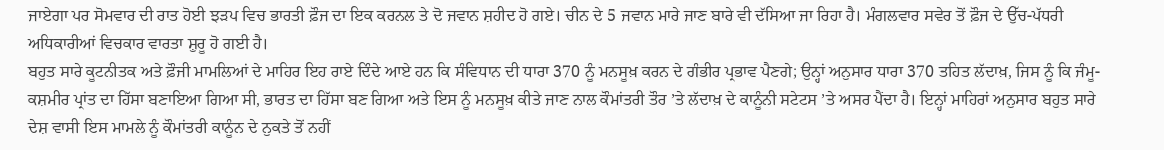ਜਾਏਗਾ ਪਰ ਸੋਮਵਾਰ ਦੀ ਰਾਤ ਹੋਈ ਝੜਪ ਵਿਚ ਭਾਰਤੀ ਫ਼ੌਜ ਦਾ ਇਕ ਕਰਨਲ ਤੇ ਦੋ ਜਵਾਨ ਸ਼ਹੀਦ ਹੋ ਗਏ। ਚੀਨ ਦੇ 5 ਜਵਾਨ ਮਾਰੇ ਜਾਣ ਬਾਰੇ ਵੀ ਦੱਸਿਆ ਜਾ ਰਿਹਾ ਹੈ। ਮੰਗਲਵਾਰ ਸਵੇਰ ਤੋਂ ਫ਼ੌਜ ਦੇ ਉੱਚ-ਪੱਧਰੀ ਅਧਿਕਾਰੀਆਂ ਵਿਚਕਾਰ ਵਾਰਤਾ ਸ਼ੁਰੂ ਹੋ ਗਈ ਹੈ।
ਬਹੁਤ ਸਾਰੇ ਕੂਟਨੀਤਕ ਅਤੇ ਫ਼ੌਜੀ ਮਾਮਲਿਆਂ ਦੇ ਮਾਹਿਰ ਇਹ ਰਾਏ ਦਿੰਦੇ ਆਏ ਹਨ ਕਿ ਸੰਵਿਧਾਨ ਦੀ ਧਾਰਾ 370 ਨੂੰ ਮਨਸੂਖ਼ ਕਰਨ ਦੇ ਗੰਭੀਰ ਪ੍ਰਭਾਵ ਪੈਣਗੇ; ਉਨ੍ਹਾਂ ਅਨੁਸਾਰ ਧਾਰਾ 370 ਤਹਿਤ ਲੱਦਾਖ਼, ਜਿਸ ਨੂੰ ਕਿ ਜੰਮੂ-ਕਸ਼ਮੀਰ ਪ੍ਰਾਂਤ ਦਾ ਹਿੱਸਾ ਬਣਾਇਆ ਗਿਆ ਸੀ, ਭਾਰਤ ਦਾ ਹਿੱਸਾ ਬਣ ਗਿਆ ਅਤੇ ਇਸ ਨੂੰ ਮਨਸੂਖ਼ ਕੀਤੇ ਜਾਣ ਨਾਲ ਕੌਮਾਂਤਰੀ ਤੌਰ ’ਤੇ ਲੱਦਾਖ਼ ਦੇ ਕਾਨੂੰਨੀ ਸਟੇਟਸ ’ਤੇ ਅਸਰ ਪੈਂਦਾ ਹੈ। ਇਨ੍ਹਾਂ ਮਾਹਿਰਾਂ ਅਨੁਸਾਰ ਬਹੁਤ ਸਾਰੇ ਦੇਸ਼ ਵਾਸੀ ਇਸ ਮਾਮਲੇ ਨੂੰ ਕੌਮਾਂਤਰੀ ਕਾਨੂੰਨ ਦੇ ਨੁਕਤੇ ਤੋਂ ਨਹੀਂ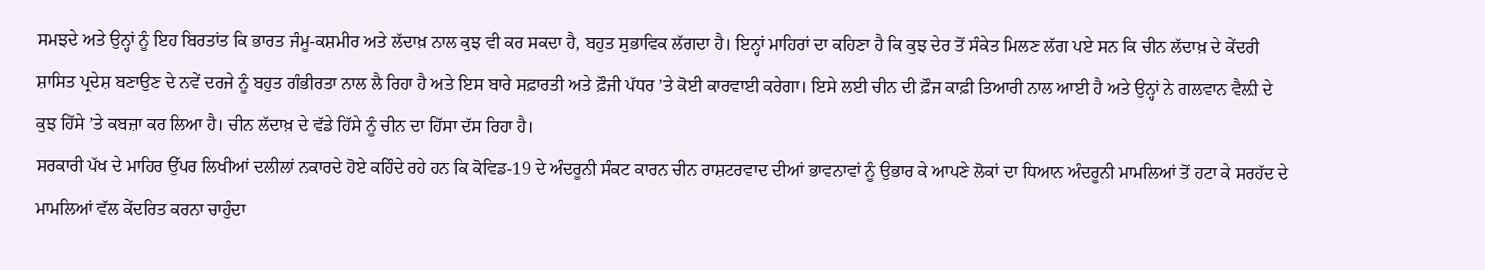ਸਮਝਦੇ ਅਤੇ ਉਨ੍ਹਾਂ ਨੂੰ ਇਹ ਬਿਰਤਾਂਤ ਕਿ ਭਾਰਤ ਜੰਮੂ-ਕਸ਼ਮੀਰ ਅਤੇ ਲੱਦਾਖ਼ ਨਾਲ ਕੁਝ ਵੀ ਕਰ ਸਕਦਾ ਹੈ, ਬਹੁਤ ਸੁਭਾਵਿਕ ਲੱਗਦਾ ਹੈ। ਇਨ੍ਹਾਂ ਮਾਹਿਰਾਂ ਦਾ ਕਹਿਣਾ ਹੈ ਕਿ ਕੁਝ ਦੇਰ ਤੋਂ ਸੰਕੇਤ ਮਿਲਣ ਲੱਗ ਪਏ ਸਨ ਕਿ ਚੀਨ ਲੱਦਾਖ਼ ਦੇ ਕੇਂਦਰੀ ਸ਼ਾਸਿਤ ਪ੍ਰਦੇਸ਼ ਬਣਾਉਣ ਦੇ ਨਵੇਂ ਦਰਜੇ ਨੂੰ ਬਹੁਤ ਗੰਭੀਰਤਾ ਨਾਲ ਲੈ ਰਿਹਾ ਹੈ ਅਤੇ ਇਸ ਬਾਰੇ ਸਫ਼ਾਰਤੀ ਅਤੇ ਫ਼ੌਜੀ ਪੱਧਰ ’ਤੇ ਕੋਈ ਕਾਰਵਾਈ ਕਰੇਗਾ। ਇਸੇ ਲਈ ਚੀਨ ਦੀ ਫ਼ੌਜ ਕਾਫ਼ੀ ਤਿਆਰੀ ਨਾਲ ਆਈ ਹੈ ਅਤੇ ਉਨ੍ਹਾਂ ਨੇ ਗਲਵਾਨ ਵੈਲ਼ੀ ਦੇ ਕੁਝ ਹਿੱਸੇ ’ਤੇ ਕਬਜ਼ਾ ਕਰ ਲਿਆ ਹੈ। ਚੀਨ ਲੱਦਾਖ਼ ਦੇ ਵੱਡੇ ਹਿੱਸੇ ਨੂੰ ਚੀਨ ਦਾ ਹਿੱਸਾ ਦੱਸ ਰਿਹਾ ਹੈ।
ਸਰਕਾਰੀ ਪੱਖ ਦੇ ਮਾਹਿਰ ਉੱਪਰ ਲਿਖੀਆਂ ਦਲੀਲਾਂ ਨਕਾਰਦੇ ਹੋਏ ਕਹਿੰਦੇ ਰਹੇ ਹਨ ਕਿ ਕੋਵਿਡ-19 ਦੇ ਅੰਦਰੂਨੀ ਸੰਕਟ ਕਾਰਨ ਚੀਨ ਰਾਸ਼ਟਰਵਾਦ ਦੀਆਂ ਭਾਵਨਾਵਾਂ ਨੂੰ ਉਭਾਰ ਕੇ ਆਪਣੇ ਲੋਕਾਂ ਦਾ ਧਿਆਨ ਅੰਦਰੂਨੀ ਮਾਮਲਿਆਂ ਤੋਂ ਹਟਾ ਕੇ ਸਰਹੱਦ ਦੇ ਮਾਮਲਿਆਂ ਵੱਲ ਕੇਂਦਰਿਤ ਕਰਨਾ ਚਾਹੁੰਦਾ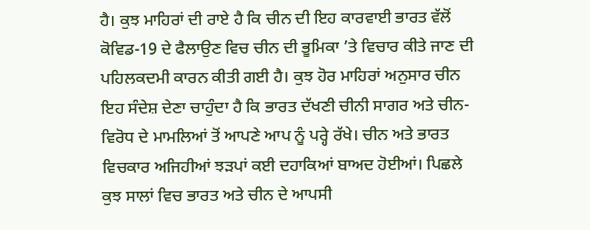ਹੈ। ਕੁਝ ਮਾਹਿਰਾਂ ਦੀ ਰਾਏ ਹੈ ਕਿ ਚੀਨ ਦੀ ਇਹ ਕਾਰਵਾਈ ਭਾਰਤ ਵੱਲੋਂ ਕੋਵਿਡ-19 ਦੇ ਫੈਲਾਉਣ ਵਿਚ ਚੀਨ ਦੀ ਭੂਮਿਕਾ ’ਤੇ ਵਿਚਾਰ ਕੀਤੇ ਜਾਣ ਦੀ ਪਹਿਲਕਦਮੀ ਕਾਰਨ ਕੀਤੀ ਗਈ ਹੈ। ਕੁਝ ਹੋਰ ਮਾਹਿਰਾਂ ਅਨੁਸਾਰ ਚੀਨ ਇਹ ਸੰਦੇਸ਼ ਦੇਣਾ ਚਾਹੁੰਦਾ ਹੈ ਕਿ ਭਾਰਤ ਦੱਖਣੀ ਚੀਨੀ ਸਾਗਰ ਅਤੇ ਚੀਨ-ਵਿਰੋਧ ਦੇ ਮਾਮਲਿਆਂ ਤੋਂ ਆਪਣੇ ਆਪ ਨੂੰ ਪਰ੍ਹੇ ਰੱਖੇ। ਚੀਨ ਅਤੇ ਭਾਰਤ ਵਿਚਕਾਰ ਅਜਿਹੀਆਂ ਝੜਪਾਂ ਕਈ ਦਹਾਕਿਆਂ ਬਾਅਦ ਹੋਈਆਂ। ਪਿਛਲੇ ਕੁਝ ਸਾਲਾਂ ਵਿਚ ਭਾਰਤ ਅਤੇ ਚੀਨ ਦੇ ਆਪਸੀ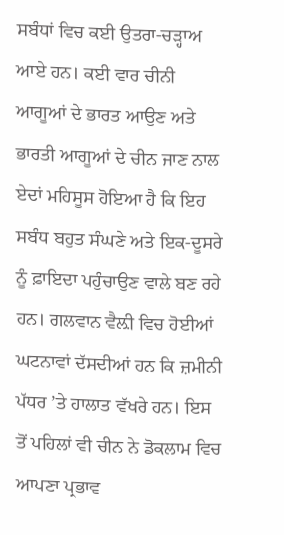ਸਬੰਧਾਂ ਵਿਚ ਕਈ ਉਤਰਾ-ਚੜ੍ਹਾਅ ਆਏ ਹਨ। ਕਈ ਵਾਰ ਚੀਨੀ ਆਗੂਆਂ ਦੇ ਭਾਰਤ ਆਉਣ ਅਤੇ ਭਾਰਤੀ ਆਗੂਆਂ ਦੇ ਚੀਨ ਜਾਣ ਨਾਲ ਏਦਾਂ ਮਹਿਸੂਸ ਹੋਇਆ ਹੈ ਕਿ ਇਹ ਸਬੰਧ ਬਹੁਤ ਸੰਘਣੇ ਅਤੇ ਇਕ-ਦੂਸਰੇ ਨੂੰ ਫ਼ਾਇਦਾ ਪਹੁੰਚਾਉਣ ਵਾਲੇ ਬਣ ਰਹੇ ਹਨ। ਗਲਵਾਨ ਵੈਲ਼ੀ ਵਿਚ ਹੋਈਆਂ ਘਟਨਾਵਾਂ ਦੱਸਦੀਆਂ ਹਨ ਕਿ ਜ਼ਮੀਨੀ ਪੱਧਰ ’ਤੇ ਹਾਲਾਤ ਵੱਖਰੇ ਹਨ। ਇਸ ਤੋਂ ਪਹਿਲਾਂ ਵੀ ਚੀਨ ਨੇ ਡੋਕਲਾਮ ਵਿਚ ਆਪਣਾ ਪ੍ਰਭਾਵ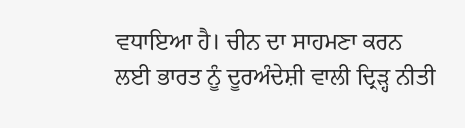ਵਧਾਇਆ ਹੈ। ਚੀਨ ਦਾ ਸਾਹਮਣਾ ਕਰਨ ਲਈ ਭਾਰਤ ਨੂੰ ਦੂਰਅੰਦੇਸ਼ੀ ਵਾਲੀ ਦ੍ਰਿੜ੍ਹ ਨੀਤੀ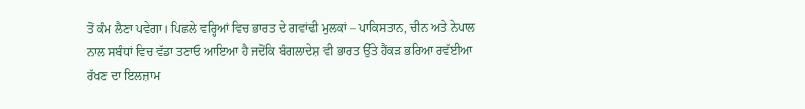ਤੋਂ ਕੰਮ ਲੈਣਾ ਪਵੇਗਾ। ਪਿਛਲੇ ਵਰ੍ਹਿਆਂ ਵਿਚ ਭਾਰਤ ਦੇ ਗਵਾਂਢੀ ਮੁਲਕਾਂ – ਪਾਕਿਸਤਾਨ, ਚੀਨ ਅਤੇ ਨੇਪਾਲ ਨਾਲ ਸਬੰਧਾਂ ਵਿਚ ਵੱਡਾ ਤਣਾਓ ਆਇਆ ਹੈ ਜਦੋਂਕਿ ਬੰਗਲਾਦੇਸ਼ ਵੀ ਭਾਰਤ ਉੱਤੇ ਹੈਂਕੜ ਭਰਿਆ ਰਵੱਈਆ ਰੱਖਣ ਦਾ ਇਲਜ਼ਾਮ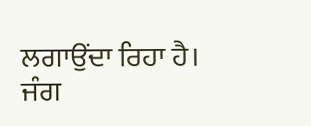ਲਗਾਉਂਦਾ ਰਿਹਾ ਹੈ। ਜੰਗ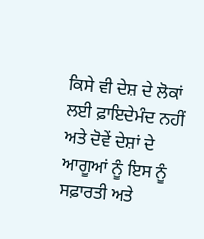ਕਿਸੇ ਵੀ ਦੇਸ਼ ਦੇ ਲੋਕਾਂ ਲਈ ਫ਼ਾਇਦੇਮੰਦ ਨਹੀਂ ਅਤੇ ਦੋਵੇਂ ਦੇਸ਼ਾਂ ਦੇ ਆਗੂਆਂ ਨੂੰ ਇਸ ਨੂੰ ਸਫ਼ਾਰਤੀ ਅਤੇ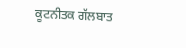ਕੂਟਨੀਤਕ ਗੱਲਬਾਤ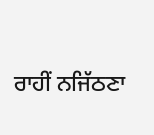ਰਾਹੀਂ ਨਜਿੱਠਣਾ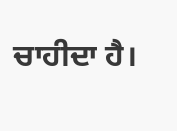ਚਾਹੀਦਾ ਹੈ।